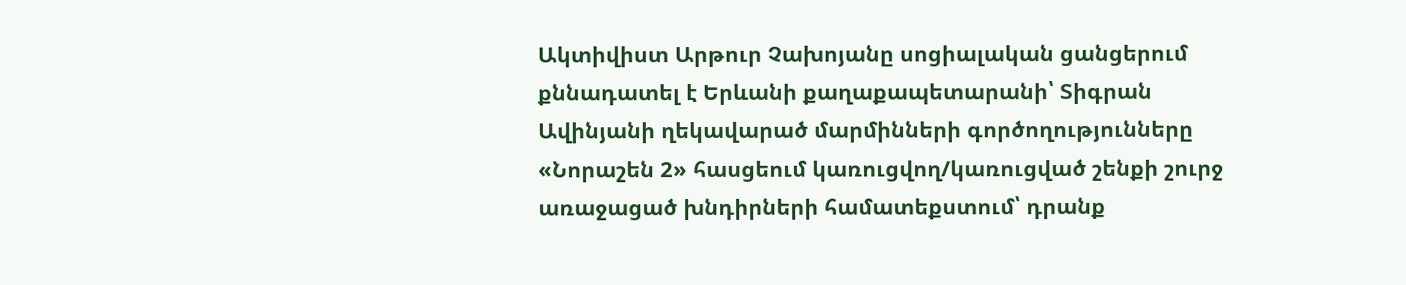Ակտիվիստ Արթուր Չախոյանը սոցիալական ցանցերում քննադատել է Երևանի քաղաքապետարանի՝ Տիգրան Ավինյանի ղեկավարած մարմինների գործողությունները «Նորաշեն 2» հասցեում կառուցվող/կառուցված շենքի շուրջ առաջացած խնդիրների համատեքստում՝ դրանք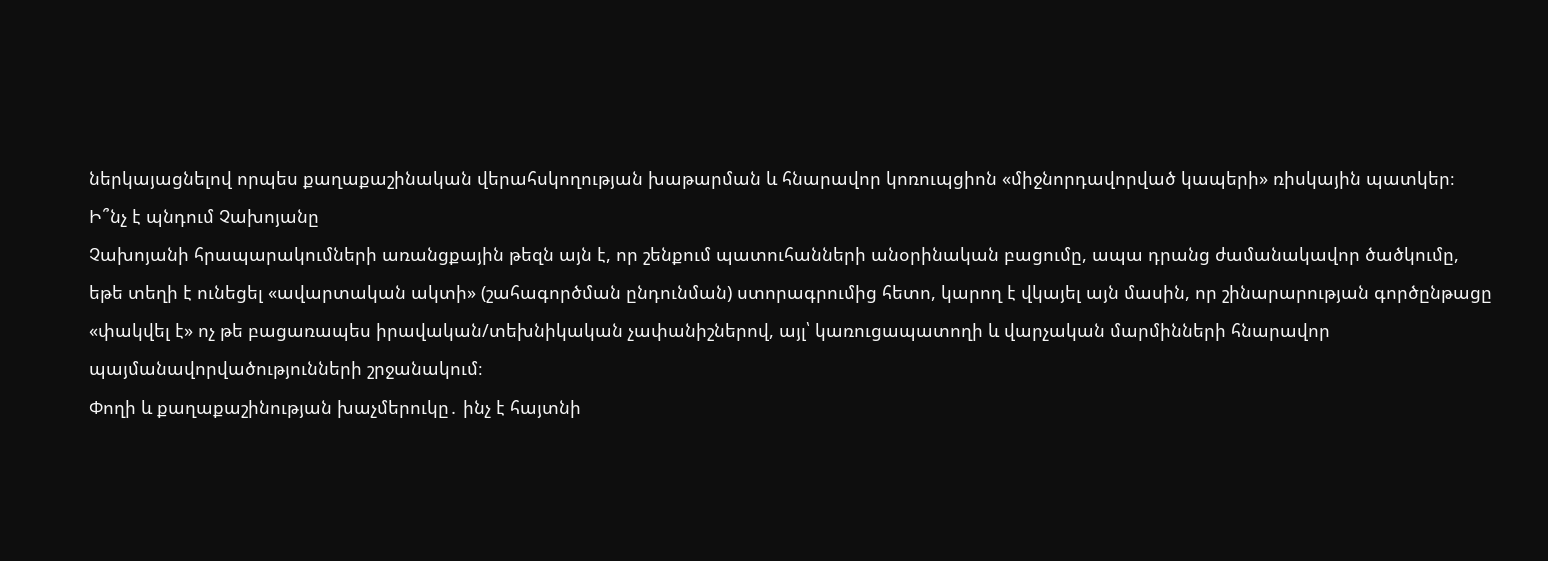ներկայացնելով որպես քաղաքաշինական վերահսկողության խաթարման և հնարավոր կոռուպցիոն «միջնորդավորված կապերի» ռիսկային պատկեր։
Ի՞նչ է պնդում Չախոյանը
Չախոյանի հրապարակումների առանցքային թեզն այն է, որ շենքում պատուհանների անօրինական բացումը, ապա դրանց ժամանակավոր ծածկումը, եթե տեղի է ունեցել «ավարտական ակտի» (շահագործման ընդունման) ստորագրումից հետո, կարող է վկայել այն մասին, որ շինարարության գործընթացը «փակվել է» ոչ թե բացառապես իրավական/տեխնիկական չափանիշներով, այլ՝ կառուցապատողի և վարչական մարմինների հնարավոր պայմանավորվածությունների շրջանակում։
Փողի և քաղաքաշինության խաչմերուկը․ ինչ է հայտնի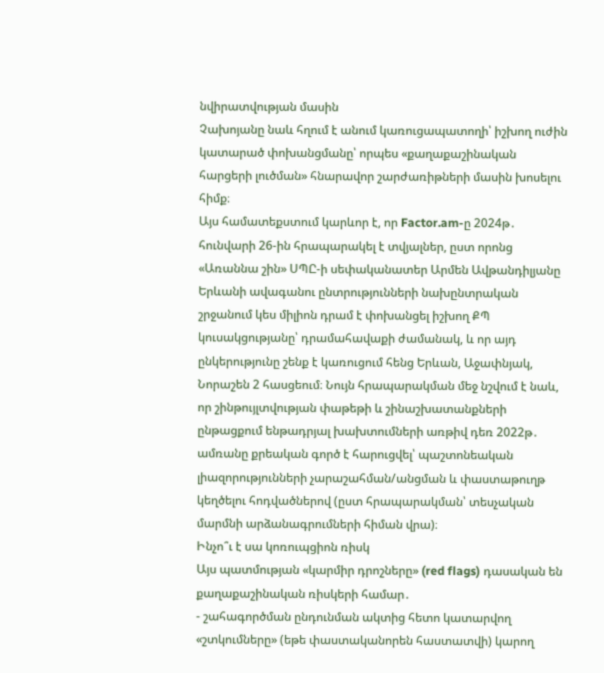նվիրատվության մասին
Չախոյանը նաև հղում է անում կառուցապատողի՝ իշխող ուժին կատարած փոխանցմանը՝ որպես «քաղաքաշինական հարցերի լուծման» հնարավոր շարժառիթների մասին խոսելու հիմք։
Այս համատեքստում կարևոր է, որ Factor.am-ը 2024թ․ հունվարի 26-ին հրապարակել է տվյալներ, ըստ որոնց «Առաննա շին» ՍՊԸ-ի սեփականատեր Արմեն Ավթանդիլյանը Երևանի ավագանու ընտրությունների նախընտրական շրջանում կես միլիոն դրամ է փոխանցել իշխող ՔՊ կուսակցությանը՝ դրամահավաքի ժամանակ, և որ այդ ընկերությունը շենք է կառուցում հենց Երևան, Աջափնյակ, Նորաշեն 2 հասցեում։ Նույն հրապարակման մեջ նշվում է նաև, որ շինթույլտվության փաթեթի և շինաշխատանքների ընթացքում ենթադրյալ խախտումների առթիվ դեռ 2022թ․ ամռանը քրեական գործ է հարուցվել՝ պաշտոնեական լիազորությունների չարաշահման/անցման և փաստաթուղթ կեղծելու հոդվածներով (ըստ հրապարակման՝ տեսչական մարմնի արձանագրումների հիման վրա)։
Ինչո՞ւ է սա կոռուպցիոն ռիսկ
Այս պատմության «կարմիր դրոշները» (red flags) դասական են քաղաքաշինական ռիսկերի համար․
- շահագործման ընդունման ակտից հետո կատարվող «շտկումները» (եթե փաստականորեն հաստատվի) կարող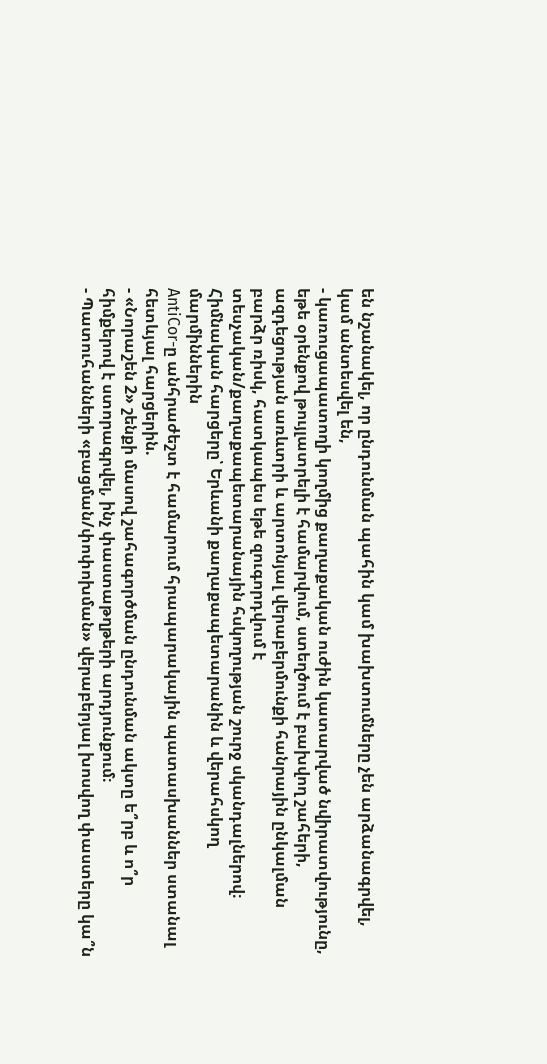են նշանակել, որ ընդունման պահին կամ խախտումները չեն արձանագրվել, կամ անտեսվել են,
- կառուցապատողի կողմից քաղաքական ուժին կատարված նվիրատվությունը, եթե օրենքով թույլատրելի է համարվում, ստեղծում է բախվող շահերի, ազդեցության առևտրի և արտոնյալ վերաբերմունքի հանրային ընկալման բարձր ռիսկ, հատկապես եթե զուգորդվում է տեսչական/քաղաքապետարանային հսկողության շուրջ սկանդալներով։
Հիմնական հարցերը՝ Երևանի քաղաքապետարանին և վերահսկող մարմիններին
AntiCor-ը անհրաժեշտ է համարում հրապարակային պատասխաններ ստանալ հետևյալ հարցերին.
- «Նորաշեն 2» շենքի մասով շահագործման ընդունման ակտը ե՞րբ և ո՞ր հիմքերով է ստորագրվել, ինչ փաստաթղթերի արդյունքում։
- Պատուհանների «բացման/փոփոխման» վերաբերյալ խոսվող փաստերը կա՞ն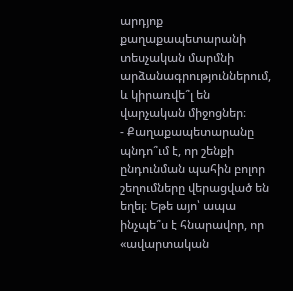արդյոք քաղաքապետարանի տեսչական մարմնի արձանագրություններում, և կիրառվե՞լ են վարչական միջոցներ։
- Քաղաքապետարանը պնդո՞ւմ է, որ շենքի ընդունման պահին բոլոր շեղումները վերացված են եղել։ Եթե այո՝ ապա ինչպե՞ս է հնարավոր, որ «ավարտական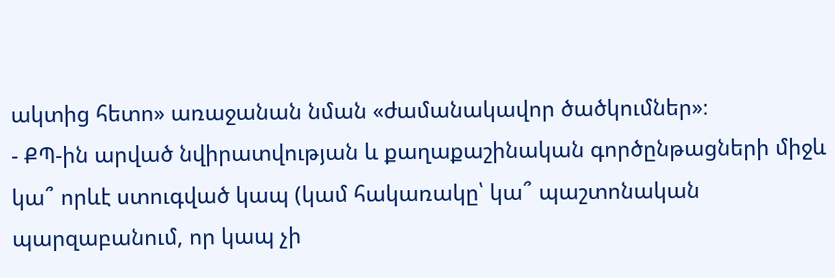ակտից հետո» առաջանան նման «ժամանակավոր ծածկումներ»։
- ՔՊ-ին արված նվիրատվության և քաղաքաշինական գործընթացների միջև կա՞ որևէ ստուգված կապ (կամ հակառակը՝ կա՞ պաշտոնական պարզաբանում, որ կապ չի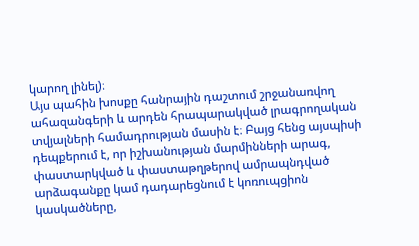կարող լինել)։
Այս պահին խոսքը հանրային դաշտում շրջանառվող ահազանգերի և արդեն հրապարակված լրագրողական տվյալների համադրության մասին է։ Բայց հենց այսպիսի դեպքերում է, որ իշխանության մարմինների արագ, փաստարկված և փաստաթղթերով ամրապնդված արձագանքը կամ դադարեցնում է կոռուպցիոն կասկածները,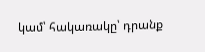կամ՝ հակառակը՝ դրանք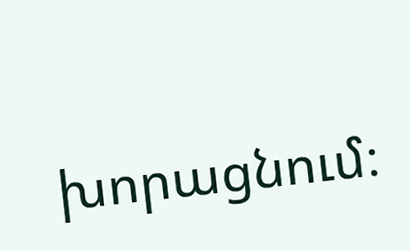խորացնում։